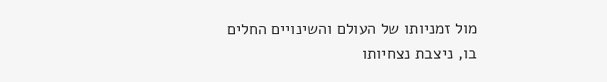מול זמניותו של העולם והשינויים החלים בו, ניצבת נצחיותו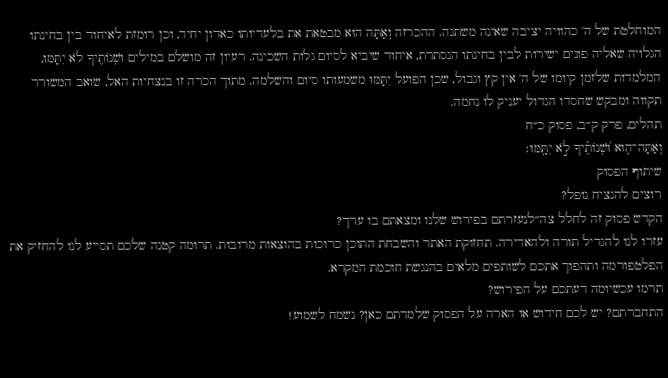המוחלטת של ה' כהוויה יציבה שאינה משתנה. ההכרזה וְאַתָּה הוּא מבטאת את בלעדיותו כאדון יחיד, וכן רומזת לאיחוד בין בחינתו הגלויה שאליה פונים ישירות לבין בחינתו הנסתרת, איחוד שיביא לסיום גלות השכינה. רעיון זה מושלם במילים וּשְׁנוֹתֶיךָ לֹא יִתָּמּוּ, המלמדות שלזמן קיומו של ה' אין קץ וגבול, שכן הפועל יִתָּמּוּ משמעותו סיום והשלמה. מתוך הכרה זו בנצחיות האל, שואב המשורר תקווה ומבקש שחסדו הגדול יעניק לו נחמה.
תהלים, פרק ק״ב, פסוק כ״ח
וְאַתָּה־ה֑וּא וּ֝שְׁנוֹתֶ֗יךָ לֹ֣א יִתָּֽמּוּ׃
שיתוף הפסוק
רוצים להנציח נופל?
הקדש פסוק זה לחלל צה״לנעזרתם בפירוש שלנו ומצאתם בו ערך?
עזרו לנו להגדיל תורה ולהאדירה. תחזוקת האתר והשבחת התוכן כרוכות בהוצאות מרובות. תרומה קטנה שלכם תסייע לנו להחזיק את הפלטפורמה ותהפוך אתכם לשותפים מלאים בהנגשת חוכמת המקרא.
תרמו עכשיומה דעתכם על הפירוש?
התחברתם? יש לכם חידוש או הארה על הפסוק שלמדתם כאן? נשמח לשמוע!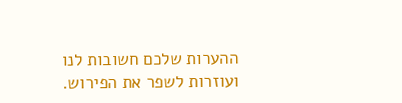ההערות שלכם חשובות לנו ועוזרות לשפר את הפירוש.